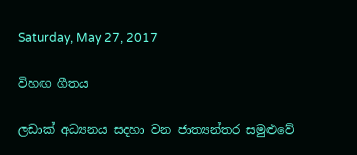Saturday, May 27, 2017

විහඟ ගීතය

ලඩාක් අධ්‍යනය සදහා වන ජාත්‍යන්තර සමුළුවේ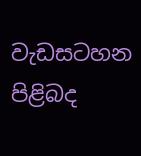වැඩසටහන පිළිබද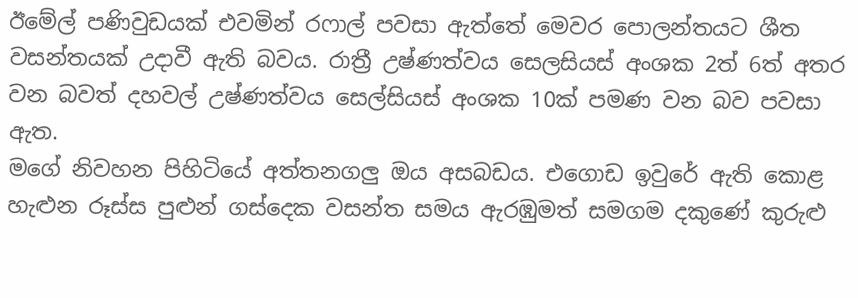ඊමේල් පණිවුඩයක් එවමින් රෆාල් පවසා ඇත්තේ මෙවර පොලන්තයට ශීත වසන්තයක් උදාවී ඇති බවය. රාත්‍රී උෂ්ණත්වය සෙලසියස් අංශක 2ත් 6ත් අතර වන බවත් දහවල් උෂ්ණත්වය සෙල්සියස් අංශක 10ක් පමණ වන බව පවසා ඇත.
මගේ නිවහන පිහිටියේ අත්තනගලු ඔය අසබඩය. එගොඩ ඉවුරේ ඇති කොළ හැළුන රූස්ස පුළුන් ගස්දෙක වසන්ත සමය ඇරඹුමත් සමගම දකුණේ කුරුළු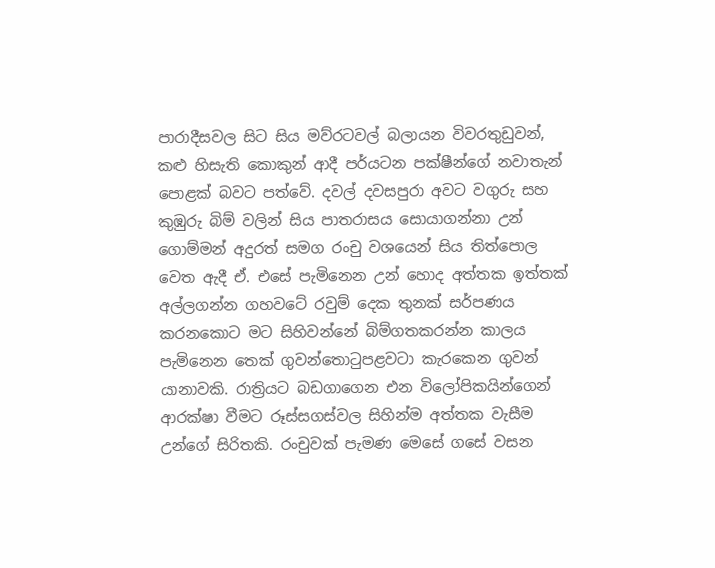පාරාදීසවල සිට සිය මව්රටවල් බලායන විවරතුඩුවන්, කළු හිසැති කොකුන් ආදී පර්යටන පක්ෂීන්ගේ නවාතැන් පොළක් බවට පත්වේ. දවල් දවසපුරා අවට වගුරු සහ කුඹුරු බිම් වලින් සිය පාතරාසය සොයාගන්නා උන් ගොම්මන් අදුරත් සමග රංචු වශයෙන් සිය තිත්පොල වෙත ඇදී ඒ. එසේ පැමිනෙන උන් හොද අත්තක ඉත්තක් අල්ලගන්න ගහවටේ රවුම් දෙක තුනක් සර්පණය  කරනකොට මට සිහිවන්නේ බිම්ගතකරන්න කාලය පැමිනෙන තෙක් ගුවන්තොටුපළවටා කැරකෙන ගුවන් යානාවකි. රාත්‍රියට බඩගාගෙන එන විලෝපිකයින්ගෙන් ආරක්ෂා වීමට රූස්සගස්වල සිහින්ම අත්තක වැසීම උන්ගේ සිරිතකි. රංචුවක් පැමණ මෙසේ ගසේ වසන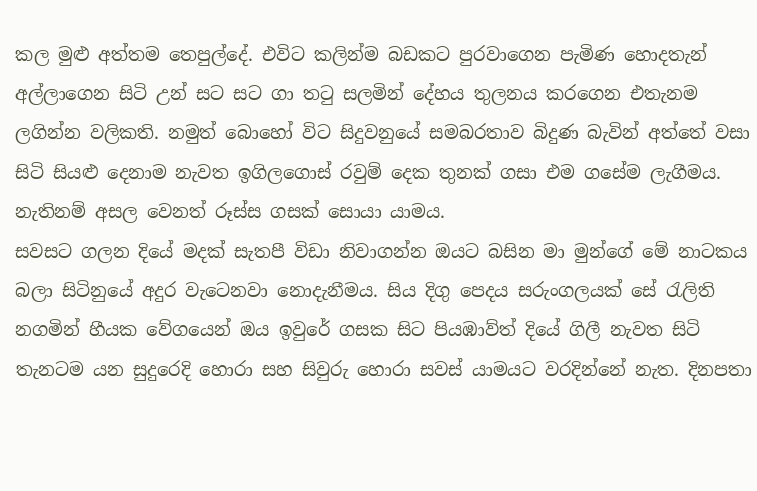කල මුළු අත්තම තෙපුල්දේ. එවිට කලින්ම බඩකට පුරවාගෙන පැමිණ හොදතැන් අල්ලාගෙන සිටි උන් සට සට ගා තටු සලමින් දේහය තුලනය කරගෙන එතැනම ලගින්න වලිකති. නමුත් බොහෝ විට සිදුවනුයේ සමබරතාව බිදුණ බැවින් අත්තේ වසා සිටි සියළු දෙනාම නැවත ඉගිලගොස් රවුම් දෙක තුනක් ගසා එම ගසේම ලැගීමය. නැතිනම් අසල වෙනත් රූස්ස ගසක් සොයා යාමය.
සවසට ගලන දියේ මදක් සැතපී විඩා නිවාගන්න ඔයට බසින මා මුන්ගේ මේ නාටකය බලා සිටිනුයේ අදුර වැටෙනවා නොදැනීමය. සිය දිගු පෙදය සරුංගලයක් සේ රැලිති නගමින් හීයක වේගයෙන් ඔය ඉවුරේ ගසක සිට පියඹාව්ත් දියේ ගිලී නැවත සිටි තැනටම යන සුදුරෙදි හොරා සහ සිවුරු හොරා සවස් යාමයට වරදින්නේ නැත. දිනපතා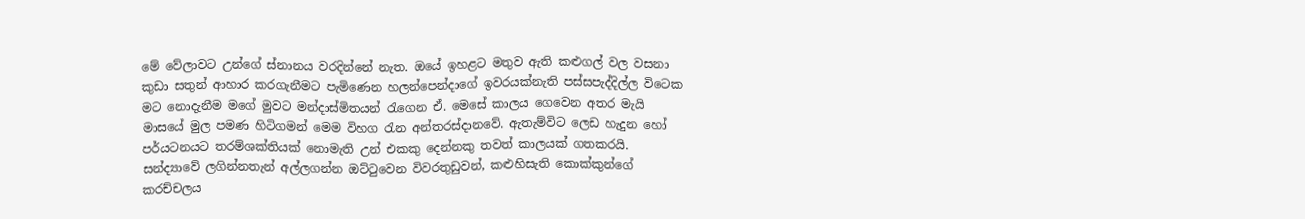මේ වේලාවට උන්ගේ ස්නානය වරදින්නේ නැත. ඔයේ ඉහළට මතුව ඇති කළුගල් වල වසනා කුඩා සතුන් ආහාර කරගැනීමට පැමිණෙන හලන්පෙන්දාගේ ඉවරයක්නැති පස්සපැද්දිල්ල විටෙක මට නොදැනීම මගේ මුවට මන්දාස්මිතයන් රැගෙන ඒ. මෙසේ කාලය ගෙවෙන අතර මැයි මාසයේ මුල පමණ හිටිගමන් මෙම විහග රැන අන්තරස්දානවේ. ඇතැම්විට ලෙඩ හැදුන හෝ පර්යටනයට තරම්ශක්තියක් නොමැති උන් එකකු දෙන්නකු තවත් කාලයක් ගතකරයි. සන්ද්‍යාවේ ලගින්නතැන් අල්ලගන්න ඔට්ටුවෙන විවරතුඩුවන්, කළුහිසැති කොක්කුන්ගේ කරච්චලය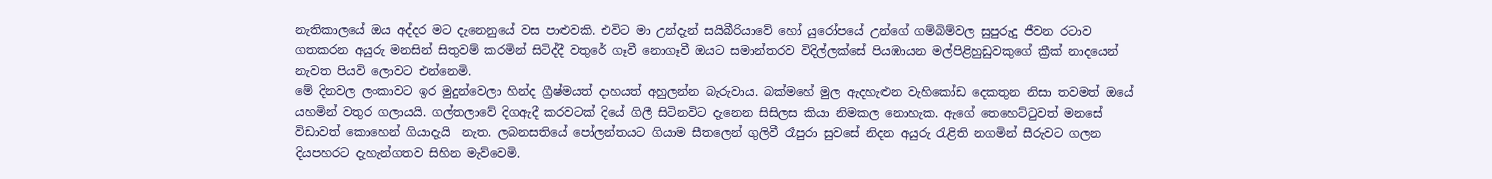නැතිකාලයේ ඔය අද්දර මට දැනෙනුයේ වස පාළුවකි. එවිට මා උන්දැන් සයිබීරියාවේ හෝ යුරෝපයේ උන්ගේ ගම්බිම්වල සුපුරුදු ජීවන රටාව ගතකරන අයුරු මනසින් සිතුවම් කරමින් සිටිද්දී වතුරේ ගෑවී නොගෑවී ඔයට සමාන්තරව විදිල්ලක්සේ පියඹායන මල්පිළිහුඩුවකුගේ ක්‍රීක් නාදයෙන් නැවත පියවි ලොවට එන්නෙමි.
මේ දිනවල ලංකාවට ඉර මුදුන්වෙලා හින්ද ග්‍රීෂ්මයත් දාහයත් අහුලන්න බැරුවාය. බක්මහේ මුල ඇදහැළුන වැහිකෝඩ දෙකතුන නිසා තවමත් ඔයේ යහමින් වතුර ගලායයි. ගල්තලාවේ දිගඇදී කරවටක් දියේ ගිලී සිටිනවිට දැනෙන සිසිලස කියා නිමකල නොහැක. ඇගේ තෙහෙට්ටුවත් මනසේ විඩාවත් කොහෙන් ගියාදැයි  නැත. ලබනසතියේ පෝලන්තයට ගියාම සීතලෙන් ගුලිවී රෑපුරා සුවසේ නිදන අයුරු රැළිති නගමින් සීරුවට ගලන දියපහරට දැහැන්ගතව සිහින මැව්වෙමි.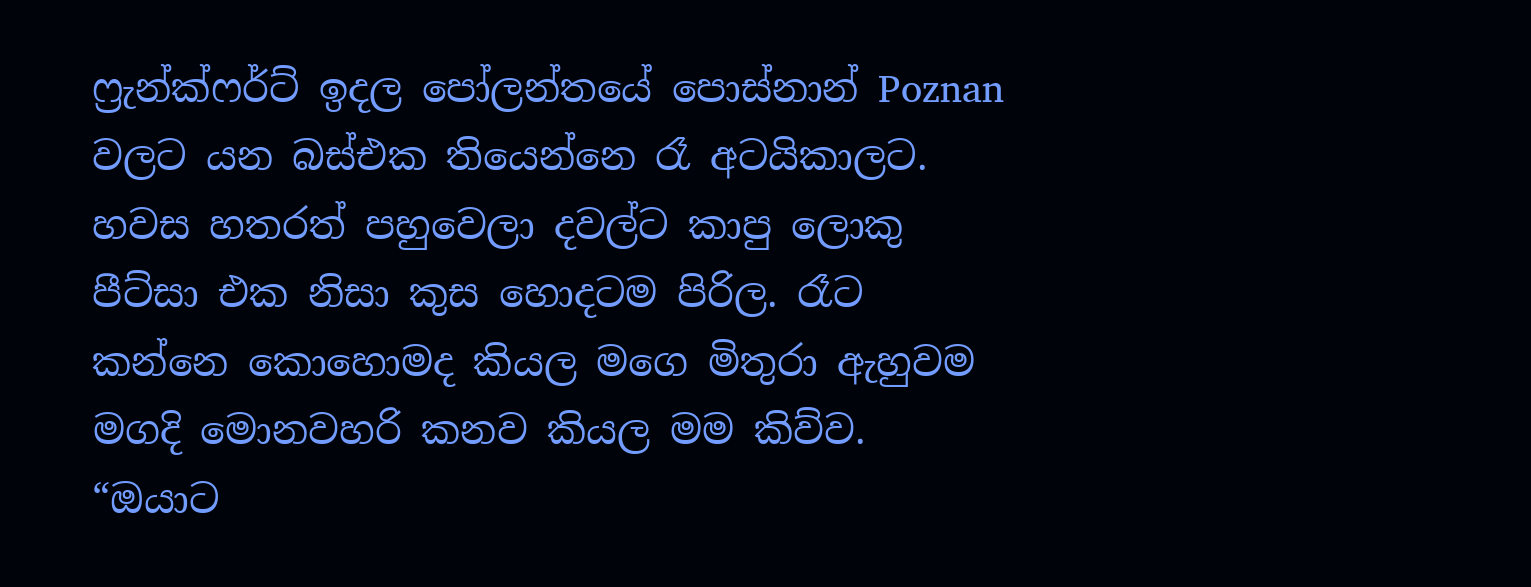ෆ්‍රැන්ක්ෆර්ට් ඉදල පෝලන්තයේ පොස්නාන් Poznan වලට යන බස්එක තියෙන්නෙ රෑ අටයිකාලට. හවස හතරත් පහුවෙලා දවල්ට කාපු ලොකු පීට්සා එක නිසා කුස ‍හොදටම පිරිල. රෑට කන්නෙ කොහොමද කියල මගෙ මිතුරා ඇහුවම මගදි මොනවහරි කනව කියල මම කිව්ව. “ඔයාට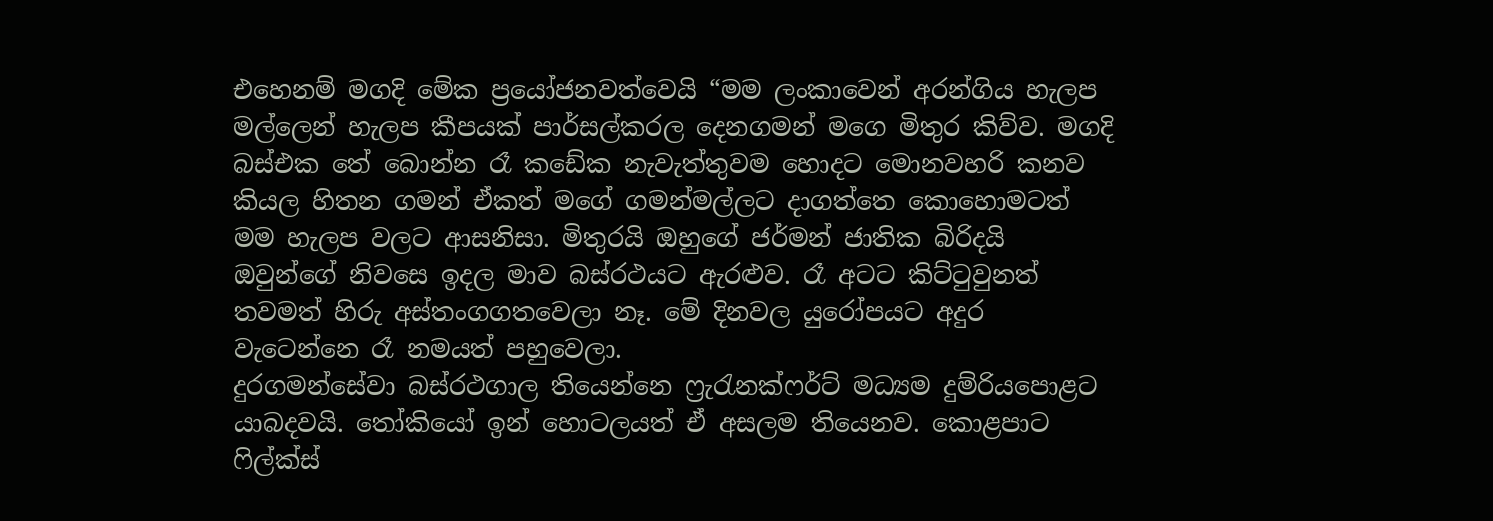එහෙනම් මගදි මේක ප්‍රයෝජනවත්වෙයි “මම ලංකාවෙන් අරන්ගිය හැලප මල්ලෙන් හැලප කීපයක් පාර්සල්කරල දෙනගමන් මගෙ මිතුර කිව්ව. මගදි බස්එක තේ බොන්න රෑ කඩේක නැවැත්තුවම හොදට මොනවහරි කනව කියල හිතන ගමන් ඒකත් මගේ ගමන්මල්ලට දාගත්තෙ කොහොමටත් මම හැලප වලට ආසනිසා. මිතුරයි ඔහුගේ ජර්මන් ජාතික බිරිදයි ඔවුන්ගේ නිවසෙ ඉදල මාව බස්රථයට ඇරළුව. රෑ අටට කිට්ටුවුනත් තවමත් හිරු අස්තංගගතවෙලා නෑ. මේ දිනවල යුරෝපයට අදුර වැටෙන්නෙ රෑ නමයත් පහුවෙලා.
දුරගමන්සේවා බස්රථගාල තියෙන්නෙ ෆ්‍රැරැනක්ෆර්ට් මධ්‍යම දුම්රියපොළට යාබදවයි. තෝකියෝ ඉන් හොටලයත් ඒ අසලම තියෙනව. කොළපාට ෆිල්ක්ස්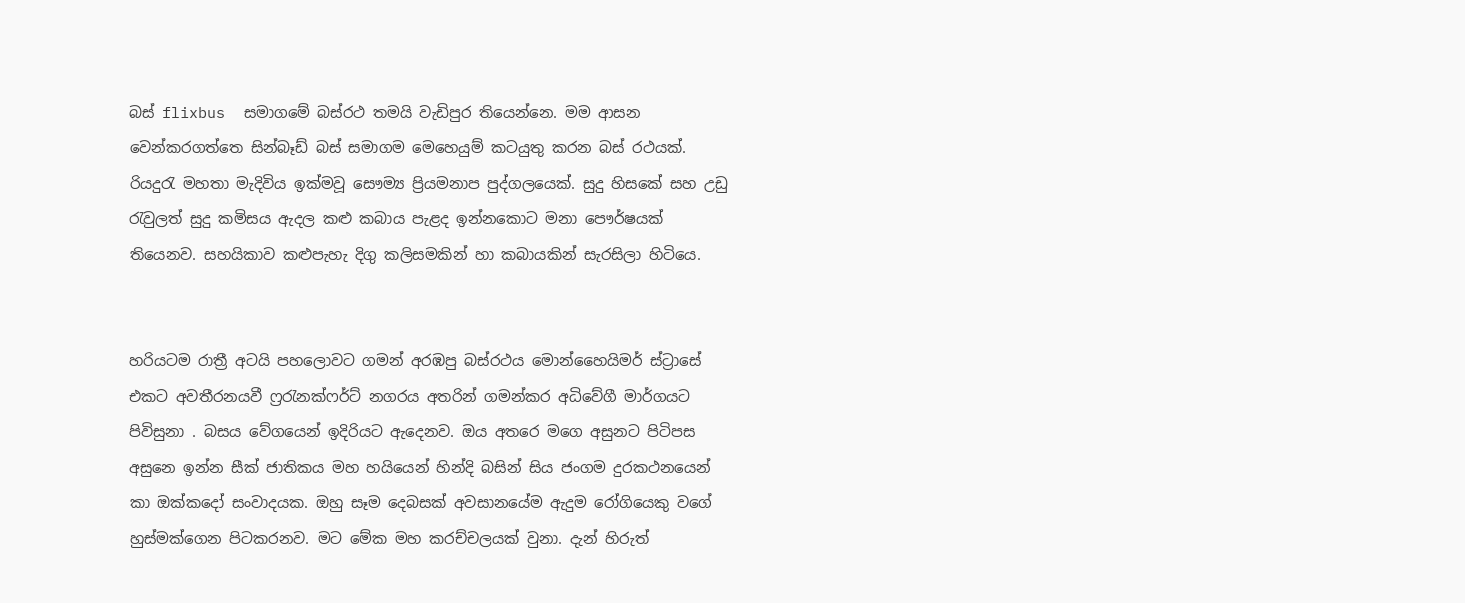බස් flixbus  සමාගමේ බස්රථ තමයි වැඩිපුර තියෙන්නෙ. මම ආසන වෙන්කරගත්තෙ සින්බෑඩ් බස් සමාගම මෙහෙයුම් කටයුතු කරන බස් රථයක්. රියදුරැ මහතා මැදිවිය ඉක්මවූ සෞම්‍ය ප්‍රියමනාප පුද්ගලයෙක්. සුදු හිසකේ සහ උඩු රැවුලත් සුදු කමිසය ඇදල කළු කබාය පැළද ඉන්නකොට මනා පෞර්ෂයක් තියෙනව. සහයිකාව කළුපැහැ දිගු කලිසමකින් හා කබායකින් සැරසිලා හිටියෙ.


හරියටම රාත්‍රී අටයි පහලොවට ගමන් අරඹපු බස්රථය මොන්හෛයිමර් ස්ට්‍රාසේ එකට අවතීරනයවී ෆ්‍රරැනක්ෆර්ට් නගරය අතරින් ගමන්කර අධිවේගී මාර්ගයට පිවිසුනා . බසය වේගයෙන් ඉදිරියට ඇදෙනව. ඔය අතරෙ මගෙ අසුනට පිටිපස අසුනෙ ඉන්න සීක් ජාතිකය මහ හයියෙන් හින්දි බසින් සිය ජංගම දුරකථනයෙන් කා ඔක්කදෝ සංවාදයක. ඔහු සෑම දෙබසක් අවසානයේම ඇදුම රෝගියෙකු වගේ හුස්මක්ගෙන පිටකරනව. මට මේක මහ කරච්චලයක් වුනා. දැන් හිරුත්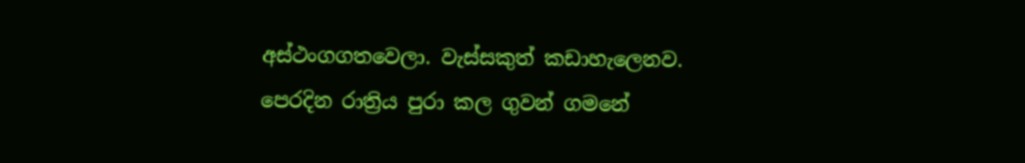අස්ථංගගතවෙලා. වැස්සකුත් කඩාහැලෙනව. පෙරදින රාත්‍රිය පුරා කල ගුවන් ගමනේ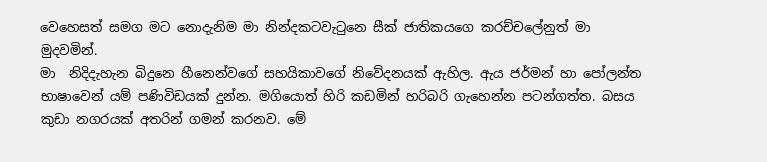වෙහෙසත් සමග මට නොදැනිම මා නින්දකටවැටුනෙ සීක් ජාතිකයගෙ කරච්චලේනුත් මා මුදවමින්.
මා  නිදිදැහැන බිදුනෙ හීනෙන්වගේ සහයිකාවගේ නිවේදනයක් ඇහිල. ඇය ජර්මන් හා පෝලන්ත භාෂාවෙන් යම් පණිවිඩයක් දුන්න. මගියොත් හිරි කඩමින් හරිබරි ගැහෙන්න පටන්ගත්ත. බසය කුඩා නගරයක් අතරින් ගමන් කරනව. මේ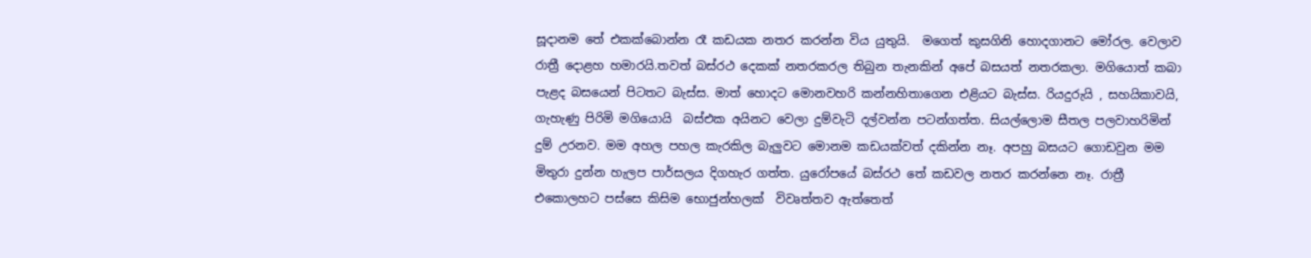සූදානම තේ එකක්බොන්න රෑ කඩයක නතර කරන්න විය යුතුයි.  මගෙත් කුසගිනි හොදගානට මෝරල. වෙලාව රාත්‍රී දොළහ හමාරයි.තවත් බස්රථ දෙකක් නතරකරල තිබුන තැනකින් අපේ බසයත් නතරකලා. මගියොත් කබා පැළද බසයෙන් පිටතට බැස්ස. මාත් හොදට මොනවහරි කන්නහිතාගෙන එළියට බැස්ස. රියදුරුයි , සහයිකාවයි, ගැහැණු පිරිමි මගියොයි  බස්එක අයිනට වෙලා දුම්වැටි දල්වන්න පටන්ගත්ත. සියල්ලොම සීතල පලවාහරිමින් දුම් උරනව. මම අහල පහල කැරකිල බැලුවට මොනම කඩයක්වත් දකින්න නෑ. අපහු බසයට ගොඩවුන මම මිතුරා දුන්න හැලප පාර්සලය දිගහැර ගත්ත. යුරෝපයේ බස්රථ තේ කඩවල නතර කරන්නෙ නෑ. රාත්‍රී එකොලහට පස්සෙ කිසිම භොජුන්හලක්  විවෘත්තව ඇත්තෙත්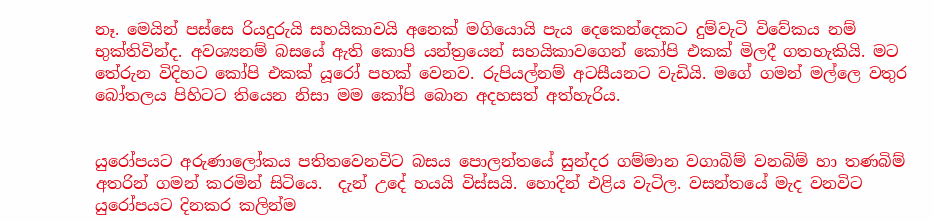නෑ. මෙයින් පස්සෙ රියදුරුයි සහයිකාවයි අනෙක් මගියොයි පැය දෙකෙන්දෙකට දුම්වැටි විවේකය නම් භුක්තිවින්ද. අවශ්‍යනම් බසයේ ඇති කොපි යන්ත්‍රයෙන් සහයිකාවගෙන් කෝපි එකක් මිලදී ගතහැකියි. මට තේරුන විදිහට කෝපි එකක් යූරෝ පහක් වෙනව. රුපියල්නම් අටසීයනට වැඩියි. මගේ ගමන් මල්ලෙ වතුර බෝතලය පිහිටට තියෙන නිසා මම කෝපි බොන අදහසත් අත්හැරිය.


යුරෝපයට අරුණාලෝකය පතිතවෙනවිට බසය පොලන්තයේ සුන්දර ගම්මාන වගාබිම් වනබිම් හා තණබිම්  අතරින් ගමන් කරමින් සිටියෙ.  දැන් උදේ හයයි විස්සයි. හොදින් එළිය වැටිල. වසන්තයේ මැද වනවිට යුරෝපයට දිනකර කලින්ම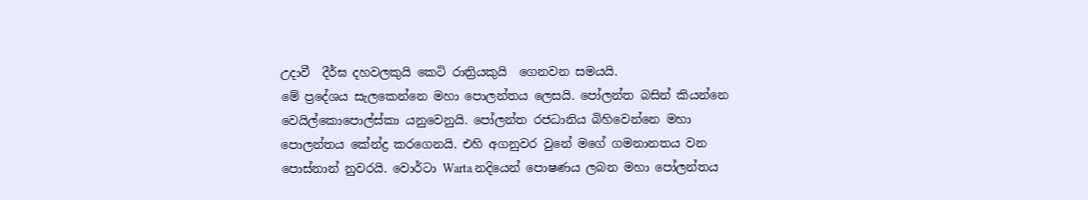උදාවී  දීර්ඝ දහවලකුයි කෙටි රාත්‍රියකුයි  ගෙනවන සමයයි.
මේ ප්‍රදේශය සැලකෙන්නෙ මහා පොලන්තය ලෙසයි. පෝලන්ත බසින් කියන්නෙ වෙයිල්කොපොල්ස්කා යනුවෙනුයි. පෝලන්ත රජධානිය බිහිවෙන්නෙ මහා පොලන්තය කේන්ද්‍ර කරගෙනයි. එහි අගනුවර වුනේ මගේ ගමනානතය වන පොස්නාන් නුවරයි. වොර්ටා Warta නදියෙන් පොෂණය ලබන මහා පෝලන්තය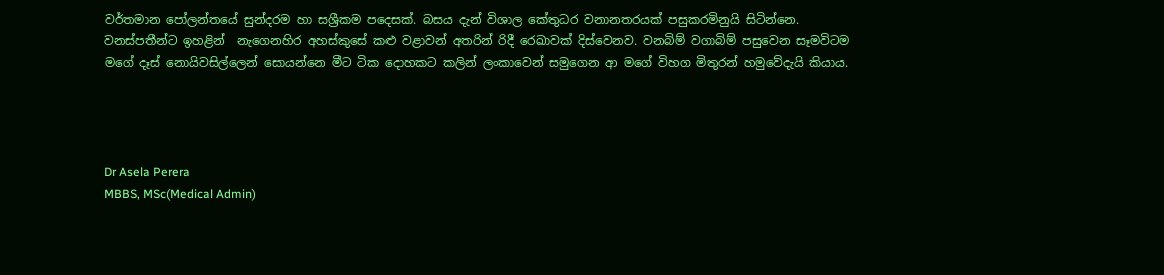වර්තමාන පෝලන්තයේ සුන්දරම හා සශ්‍රීකම පදෙසක්. බසය දැන් විශාල කේතුධර වනානතරයක් පසුකරමිනුයි සිටින්නෙ. වනස්පතීන්ට ඉහළින්  නැගෙනහිර අහස්කුසේ කළු වළාවන් අතරින් රිදී රෙඛාවක් දිස්වෙනව. වනබිම් වගාබිම් පසුවෙන සෑමවිටම මගේ දෑස් නොයිවසිල්ලෙන් සොයන්නෙ මීට ටික දොහකට කලින් ලංකාවෙන් සමුගෙන ආ මගේ විහග මිතුරන් හමුවේදැයි කියාය.




Dr Asela Perera
MBBS, MSc(Medical Admin)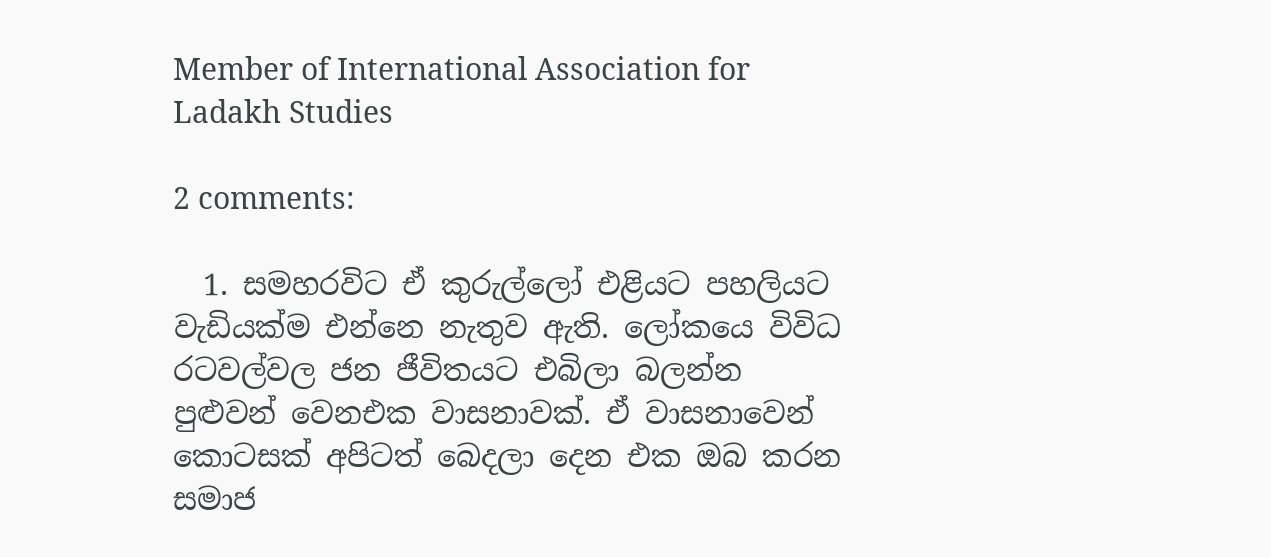Member of International Association for Ladakh Studies

2 comments:

  1. සමහරවිට ඒ කුරුල්ලෝ එළියට පහලියට වැඩියක්ම එන්නෙ නැතුව ඇති. ලෝකයෙ විවිධ රටවල්වල ජන ජීවිතයට එබිලා බලන්න පුළුවන් වෙනඑක වාසනාවක්. ඒ වාසනාවෙන් කොටසක් අපිටත් බෙදලා දෙන එක ඔබ කරන සමාජ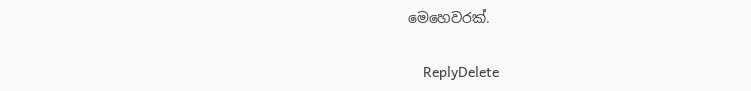මෙහෙවරක්.

    ReplyDelete